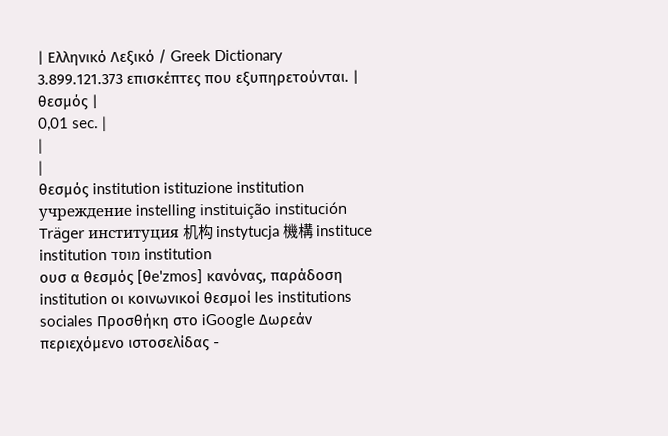| Ελληνικό Λεξικό / Greek Dictionary 3.899.121.373 επισκέπτες που εξυπηρετούνται. |
θεσμός |
0,01 sec. |
|
|
θεσμός institution istituzione institution учреждение instelling instituição institución Träger институция 机构 instytucja 機構 instituce institution מוסד institution
ουσ α θεσμός [θe'zmos] κανόνας, παράδοση institution οι κοινωνικοί θεσμοί les institutions sociales Προσθήκη στο iGoogle Δωρεάν περιεχόμενο ιστοσελίδας -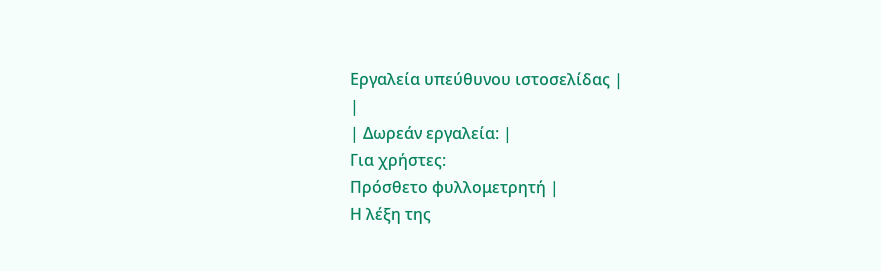Εργαλεία υπεύθυνου ιστοσελίδας |
|
| Δωρεάν εργαλεία: |
Για χρήστες:
Πρόσθετο φυλλομετρητή |
Η λέξη της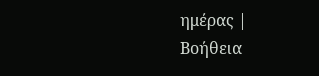ημέρας |
Βοήθεια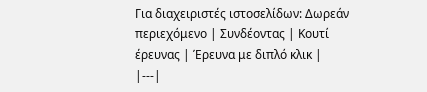Για διαχειριστές ιστοσελίδων: Δωρεάν περιεχόμενο | Συνδέοντας | Κουτί έρευνας | Έρευνα με διπλό κλικ |
|---|